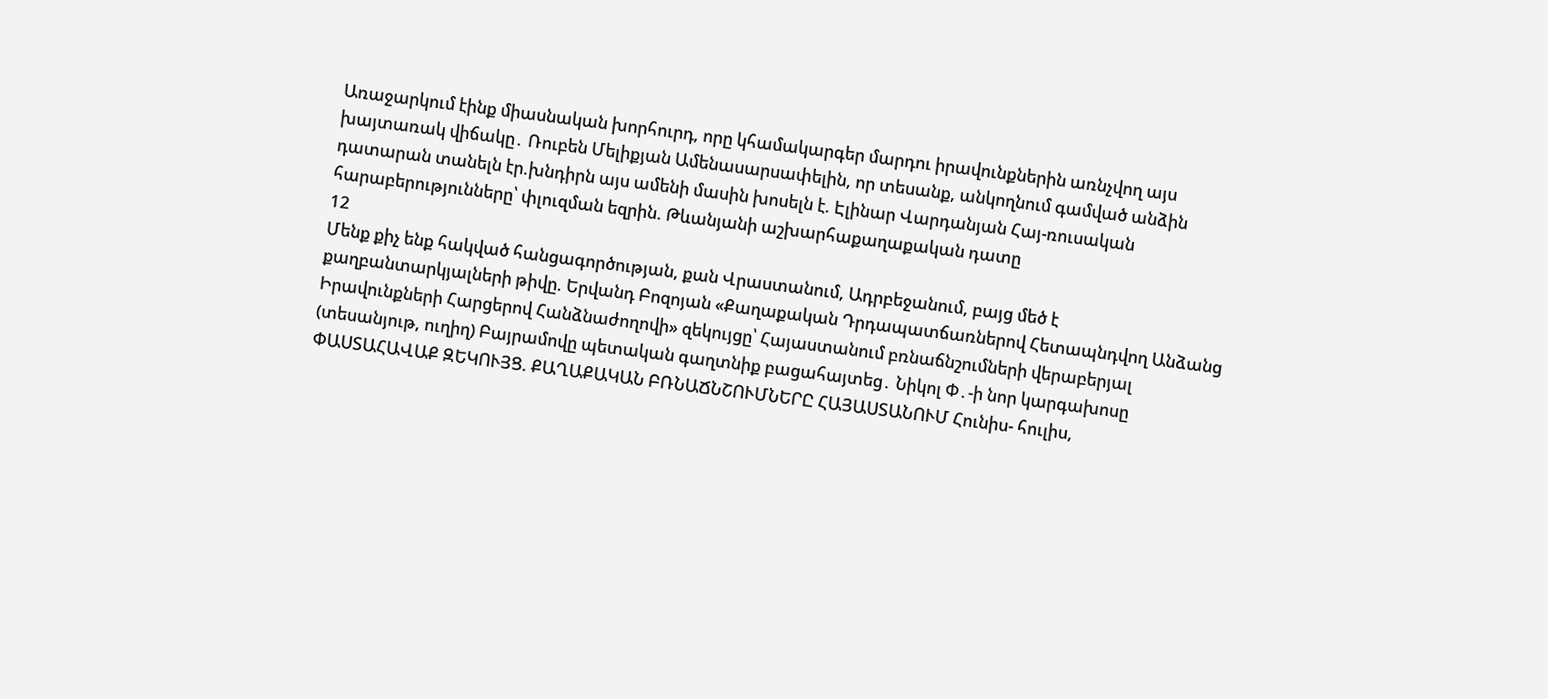Առաջարկում էինք միասնական խորհուրդ, որը կհամակարգեր մարդու իրավունքներին առնչվող այս խայտառակ վիճակը․ Ռուբեն Մելիքյան Ամենասարսափելին, որ տեսանք, անկողնում գամված անձին դատարան տանելն էր.խնդիրն այս ամենի մասին խոսելն է. Էլինար Վարդանյան Հայ-ռուսական հարաբերությունները՝ փլուզման եզրին. Թևանյանի աշխարհաքաղաքական դատը
12
Մենք քիչ ենք հակված հանցագործության, քան Վրաստանում, Ադրբեջանում, բայց մեծ է քաղբանտարկյալների թիվը. Երվանդ Բոզոյան «Քաղաքական Դրդապատճառներով Հետապնդվող Անձանց Իրավունքների Հարցերով Հանձնաժողովի» զեկույցը՝ Հայաստանում բռնաճնշումների վերաբերյալ (տեսանյութ, ուղիղ) Բայրամովը պետական գաղտնիք բացահայտեց․ Նիկոլ Փ․-ի նոր կարգախոսը ՓԱՍՏԱՀԱՎԱՔ ԶԵԿՈՒՅՑ. ՔԱՂԱՔԱԿԱՆ ԲՌՆԱՃՆՇՈՒՄՆԵՐԸ ՀԱՅԱՍՏԱՆՈՒՄ Հունիս- հուլիս,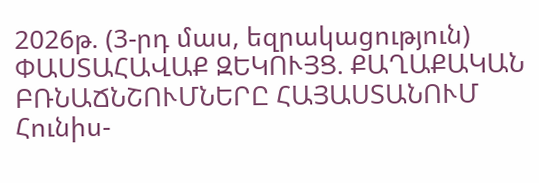2026թ. (3-րդ մաս, եզրակացություն) ՓԱՍՏԱՀԱՎԱՔ ԶԵԿՈՒՅՑ. ՔԱՂԱՔԱԿԱՆ ԲՌՆԱՃՆՇՈՒՄՆԵՐԸ ՀԱՅԱՍՏԱՆՈՒՄ Հունիս-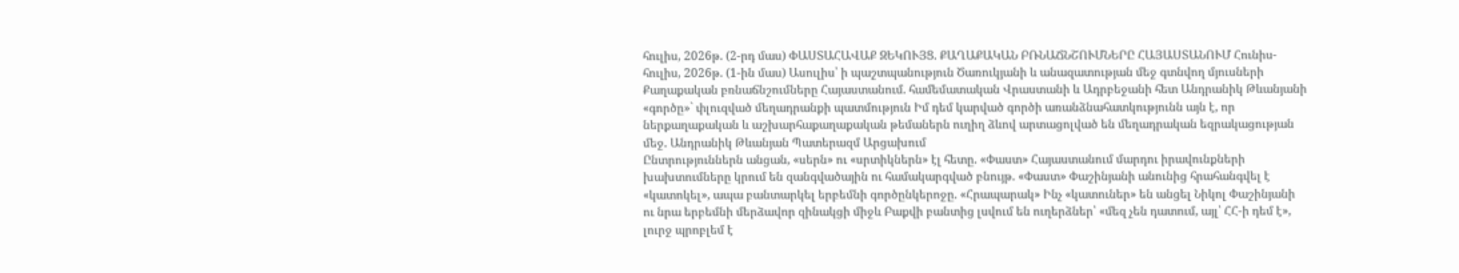հուլիս, 2026թ. (2-րդ մաս) ՓԱՍՏԱՀԱՎԱՔ ԶԵԿՈՒՅՑ. ՔԱՂԱՔԱԿԱՆ ԲՌՆԱՃՆՇՈՒՄՆԵՐԸ ՀԱՅԱՍՏԱՆՈՒՄ Հունիս- հուլիս, 2026թ. (1-ին մաս) Ասուլիս՝ ի պաշտպանություն Ծառուկյանի և անազատության մեջ գտնվող մյուսների Քաղաքական բռնաճնշումները Հայաստանում. համեմատական Վրաստանի և Ադրբեջանի հետ Անդրանիկ Թևանյանի «գործը»` փլուզված մեղադրանքի պատմություն Իմ դեմ կարված գործի առանձնահատկությունն այն է, որ ներքաղաքական և աշխարհաքաղաքական թեմաներն ուղիղ ձևով արտացոլված են մեղադրական եզրակացության մեջ. Անդրանիկ Թևանյան Պատերազմ Արցախում
Ընտրություններն անցան, «սերն» ու «սրտիկներն» էլ հետը. «Փաստ» Հայաստանում մարդու իրավունքների խախտումները կրում են զանգվածային ու համակարգված բնույթ. «Փաստ» Փաշինյանի անունից հրահանգվել է «կատոկել», ապա բանտարկել երբեմնի գործընկերոջը. «Հրապարակ» Ինչ «կատուներ» են անցել Նիկոլ Փաշինյանի ու նրա երբեմնի մերձավոր զինակցի միջև Բաքվի բանտից լսվում են ուղերձներ՝ «մեզ չեն դատում, այլ՝ ՀՀ-ի դեմ է», լուրջ պրոբլեմ է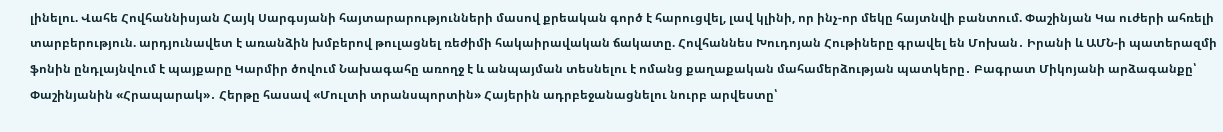լինելու. Վահե Հովհաննիսյան Հայկ Սարգսյանի հայտարարությունների մասով քրեական գործ է հարուցվել, լավ կլինի, որ ինչ-որ մեկը հայտնվի բանտում. Փաշինյան Կա ուժերի ահռելի տարբերություն. արդյունավետ է առանձին խմբերով թուլացնել ռեժիմի հակաիրավական ճակատը. Հովհաննես Խուդոյան Հութիները գրավել են Մոխան․ Իրանի և ԱՄՆ-ի պատերազմի ֆոնին ընդլայնվում է պայքարը Կարմիր ծովում Նախագահը առողջ է և անպայման տեսնելու է ոմանց քաղաքական մահամերձության պատկերը․ Բագրատ Միկոյանի արձագանքը՝ Փաշինյանին «Հրապարակ»․ Հերթը հասավ «Մուլտի տրանսպորտին» Հայերին ադրբեջանացնելու նուրբ արվեստը՝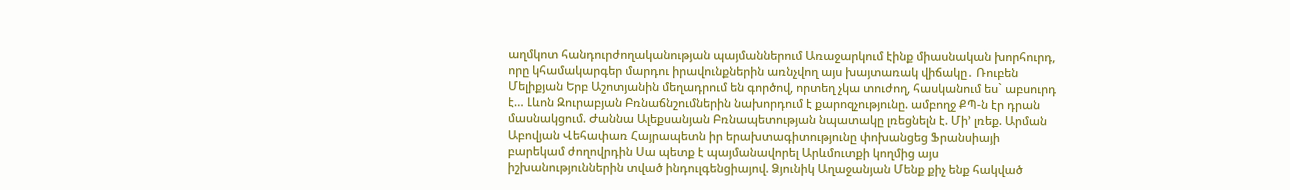աղմկոտ հանդուրժողականության պայմաններում Առաջարկում էինք միասնական խորհուրդ, որը կհամակարգեր մարդու իրավունքներին առնչվող այս խայտառակ վիճակը․ Ռուբեն Մելիքյան Երբ Աշոտյանին մեղադրում են գործով, որտեղ չկա տուժող, հասկանում ես` աբսուրդ է… Լևոն Զուրաբյան Բռնաճնշումներին նախորդում է քարոզչությունը. ամբողջ ՔՊ-ն էր դրան մասնակցում. Ժաննա Ալեքսանյան Բռնապետության նպատակը լռեցնելն է. Մի’ լռեք. Արման Աբովյան Վեհափառ Հայրապետն իր երախտագիտությունը փոխանցեց Ֆրանսիայի բարեկամ ժողովրդին Սա պետք է պայմանավորել Արևմուտքի կողմից այս իշխանություններին տված ինդուլգենցիայով. Ձյունիկ Աղաջանյան Մենք քիչ ենք հակված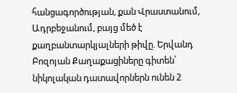հանցագործության, քան Վրաստանում, Ադրբեջանում, բայց մեծ է քաղբանտարկյալների թիվը. Երվանդ Բոզոյան Քաղաքացիները գիտեն՝ նիկոլական դատավորներն ունեն 2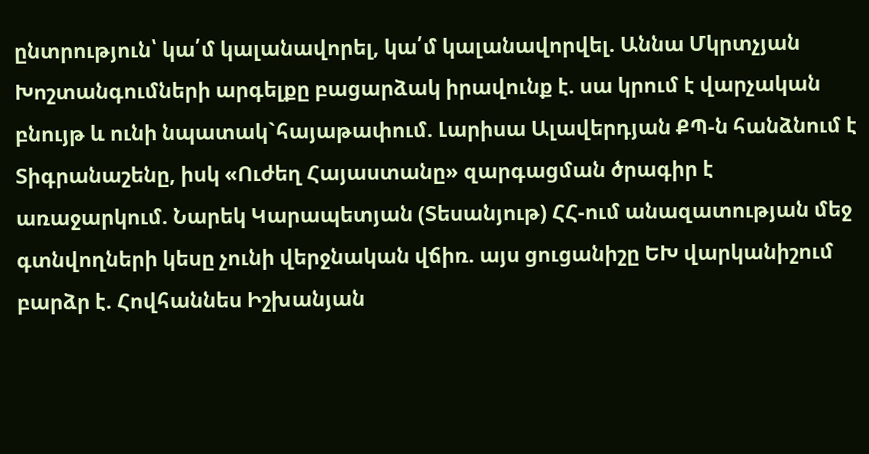ընտրություն՝ կա՛մ կալանավորել, կա՛մ կալանավորվել. Աննա Մկրտչյան Խոշտանգումների արգելքը բացարձակ իրավունք է. սա կրում է վարչական բնույթ և ունի նպատակ`հայաթափում. Լարիսա Ալավերդյան ՔՊ-ն հանձնում է Տիգրանաշենը, իսկ «Ուժեղ Հայաստանը» զարգացման ծրագիր է առաջարկում. Նարեկ Կարապետյան (Տեսանյութ) ՀՀ-ում անազատության մեջ գտնվողների կեսը չունի վերջնական վճիռ. այս ցուցանիշը ԵԽ վարկանիշում բարձր է. Հովհաննես Իշխանյան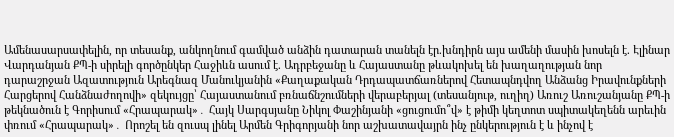Ամենասարսափելին, որ տեսանք, անկողնում գամված անձին դատարան տանելն էր.խնդիրն այս ամենի մասին խոսելն է. Էլինար Վարդանյան ՔՊ-ի սիրելի գործընկեր Հաջիևն ասում է. Ադրբեջանը և Հայաստանը թևակոխել են խաղաղության նոր դարաշրջան Ազատություն Արեգնազ Մանուկյանին «Քաղաքական Դրդապատճառներով Հետապնդվող Անձանց Իրավունքների Հարցերով Հանձնաժողովի» զեկույցը՝ Հայաստանում բռնաճնշումների վերաբերյալ (տեսանյութ, ուղիղ) Առուշ Առուշանյանը ՔՊ-ի թեկնածուն է Գորիսում «Հրապարակ»․ Հայկ Սարգսյանը Նիկոլ Փաշինյանի «ցուցումո՞վ» է թիմի կեղտոտ սպիտակեղենն արեւին փռում «Հրապարակ»․ Որոշել են զուսպ լինել Արմեն Գրիգորյանի նոր աշխատավայրն ինչ ընկերություն է և ինչով է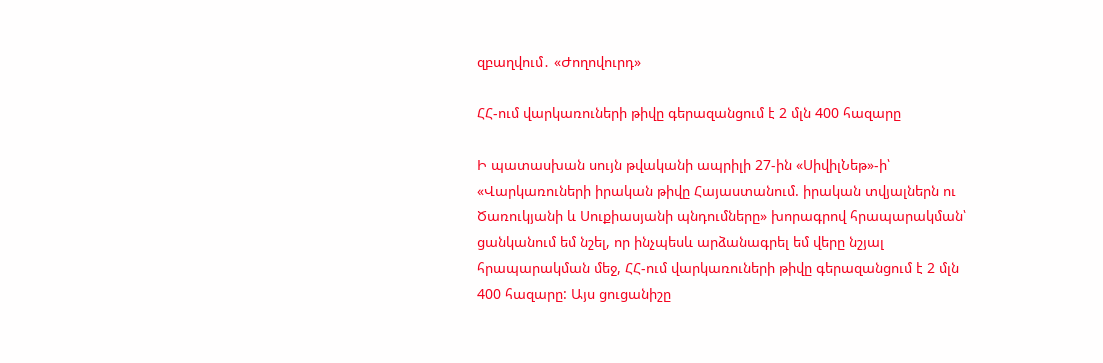զբաղվում․ «Ժողովուրդ»

ՀՀ-ում վարկառուների թիվը գերազանցում է 2 մլն 400 հազարը

Ի պատասխան սույն թվականի ապրիլի 27-ին «ՍիվիլՆեթ»-ի՝ «Վարկառուների իրական թիվը Հայաստանում. իրական տվյալներն ու Ծառուկյանի և Սուքիասյանի պնդումները» խորագրով հրապարակման՝ ցանկանում եմ նշել, որ ինչպեսև արձանագրել եմ վերը նշյալ հրապարակման մեջ, ՀՀ-ում վարկառուների թիվը գերազանցում է 2 մլն 400 հազարը: Այս ցուցանիշը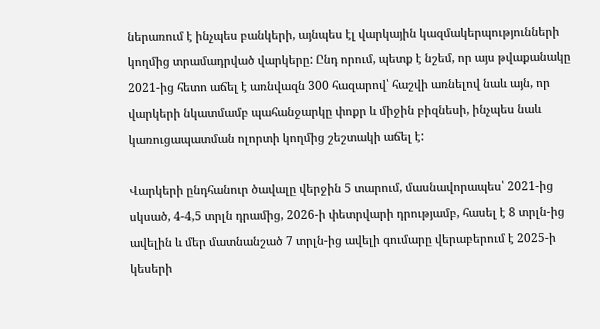ներառում է ինչպես բանկերի, այնպես էլ վարկային կազմակերպությունների կողմից տրամադրված վարկերը: Ընդ որում, պետք է նշեմ, որ այս թվաքանակը 2021-ից հետո աճել է առնվազն 300 հազարով՝ հաշվի առնելով նաև այն, որ վարկերի նկատմամբ պահանջարկը փոքր և միջին բիզնեսի, ինչպես նաև կառուցապատման ոլորտի կողմից շեշտակի աճել է:

Վարկերի ընդհանուր ծավալը վերջին 5 տարում, մասնավորապես՝ 2021-ից սկսած, 4-4,5 տրլն դրամից, 2026-ի փետրվարի դրությամբ, հասել է 8 տրլն-ից ավելին և մեր մատնանշած 7 տրլն-ից ավելի գումարը վերաբերում է 2025-ի կեսերի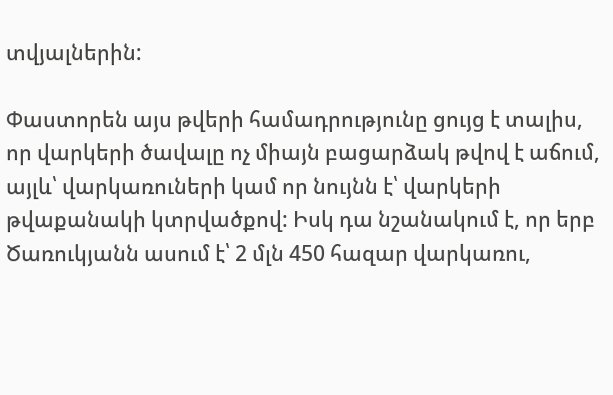տվյալներին:

Փաստորեն այս թվերի համադրությունը ցույց է տալիս, որ վարկերի ծավալը ոչ միայն բացարձակ թվով է աճում, այլև՝ վարկառուների կամ որ նույնն է՝ վարկերի թվաքանակի կտրվածքով: Իսկ դա նշանակում է, որ երբ Ծառուկյանն ասում է՝ 2 մլն 450 հազար վարկառու,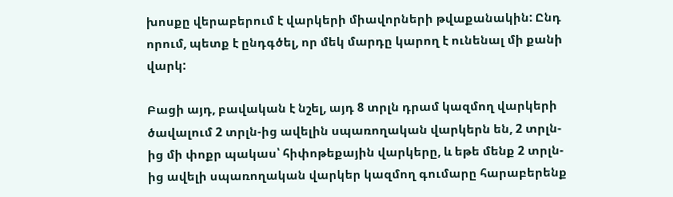խոսքը վերաբերում է վարկերի միավորների թվաքանակին: Ընդ որում, պետք է ընդգծել, որ մեկ մարդը կարող է ունենալ մի քանի վարկ:

Բացի այդ, բավական է նշել, այդ 8 տրլն դրամ կազմող վարկերի ծավալում 2 տրլն-ից ավելին սպառողական վարկերն են, 2 տրլն-ից մի փոքր պակաս՝ հիփոթեքային վարկերը, և եթե մենք 2 տրլն-ից ավելի սպառողական վարկեր կազմող գումարը հարաբերենք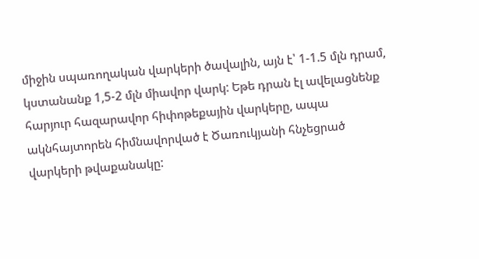միջին սպառողական վարկերի ծավալին, այն է՝ 1-1.5 մլն դրամ, կստանանք 1,5-2 մլն միավոր վարկ: Եթե դրան էլ ավելացնենք հարյուր հազարավոր հիփոթեքային վարկերը, ապա ակնհայտորեն հիմնավորված է Ծառուկյանի հնչեցրած վարկերի թվաքանակը: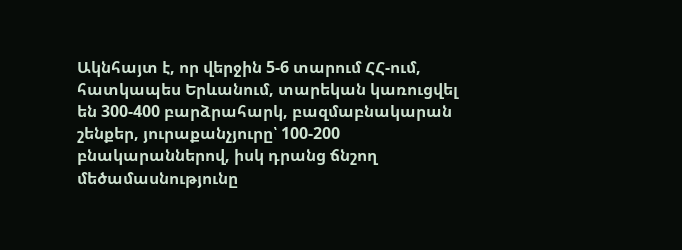Ակնհայտ է, որ վերջին 5-6 տարում ՀՀ-ում, հատկապես Երևանում, տարեկան կառուցվել են 300-400 բարձրահարկ, բազմաբնակարան շենքեր, յուրաքանչյուրը՝ 100-200 բնակարաններով, իսկ դրանց ճնշող մեծամասնությունը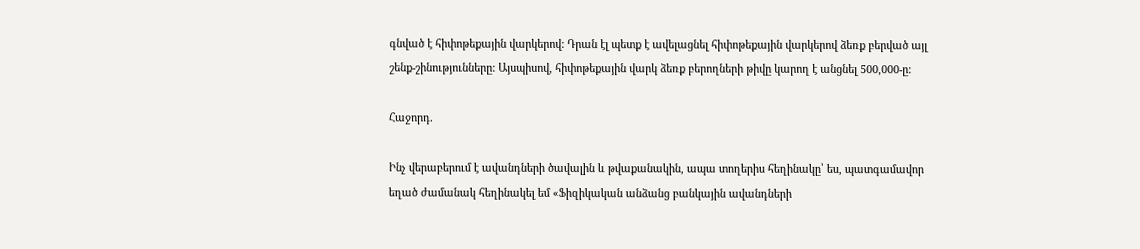գնված է հիփոթեքային վարկերով: Դրան էլ պետք է ավելացնել հիփոթեքային վարկերով ձեռք բերված այլ շենք-շինությունները: Այսպիսով, հիփոթեքային վարկ ձեռք բերողների թիվը կարող է անցնել 500,000-ը:

Հաջորդ.

Ինչ վերաբերում է ավանդների ծավալին և թվաքանակին, ապա տողերիս հեղինակը՝ ես, պատգամավոր եղած ժամանակ հեղինակել եմ «Ֆիզիկական անձանց բանկային ավանդների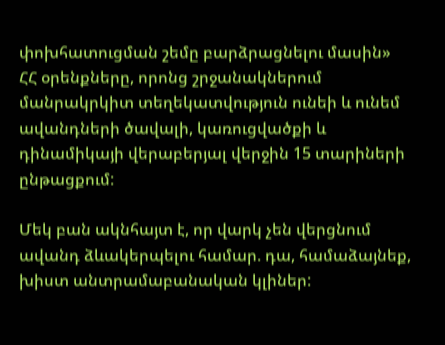փոխհատուցման շեմը բարձրացնելու մասին» ՀՀ օրենքները, որոնց շրջանակներում մանրակրկիտ տեղեկատվություն ունեի և ունեմ ավանդների ծավալի, կառուցվածքի և դինամիկայի վերաբերյալ վերջին 15 տարիների ընթացքում:

Մեկ բան ակնհայտ է, որ վարկ չեն վերցնում ավանդ ձևակերպելու համար. դա, համաձայնեք, խիստ անտրամաբանական կլիներ: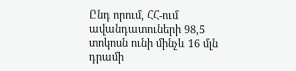Ընդ որում, ՀՀ-ում ավանդատուների 98,5 տոկոսն ունի մինչև 16 մլն դրամի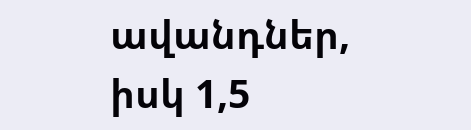ավանդներ, իսկ 1,5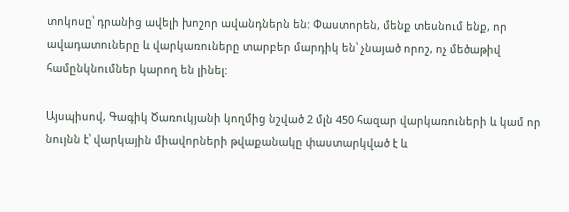տոկոսը՝ դրանից ավելի խոշոր ավանդներն են: Փաստորեն, մենք տեսնում ենք, որ ավադատուները և վարկառուները տարբեր մարդիկ են՝ չնայած որոշ, ոչ մեծաթիվ համընկնումներ կարող են լինել:

Այսպիսով, Գագիկ Ծառուկյանի կողմից նշված 2 մլն 450 հազար վարկառուների և կամ որ նույնն է՝ վարկային միավորների թվաքանակը փաստարկված է և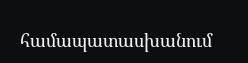համապատասխանում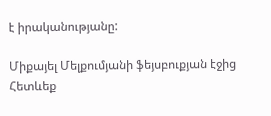է իրականությանը:

Միքայել Մելքումյանի ֆեյսբուքյան էջից
Հետևեք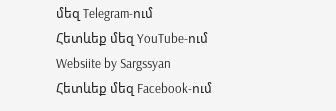մեզ Telegram-ում
Հետևեք մեզ YouTube-ում
Websiite by Sargssyan
Հետևեք մեզ Facebook-ում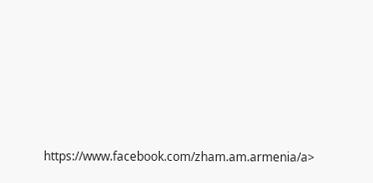https://www.facebook.com/zham.am.armenia/a>